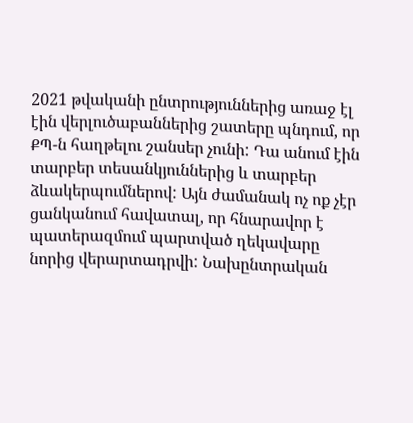2021 թվականի ընտրություններից առաջ էլ էին վերլուծաբաններից շատերը պնդում, որ ՔՊ-ն հաղթելու շանսեր չունի: Դա անում էին տարբեր տեսանկյուններից և տարբեր ձևակերպումներով: Այն ժամանակ ոչ ոք չէր ցանկանում հավատալ, որ հնարավոր է պատերազմում պարտված ղեկավարը նորից վերարտադրվի: Նախընտրական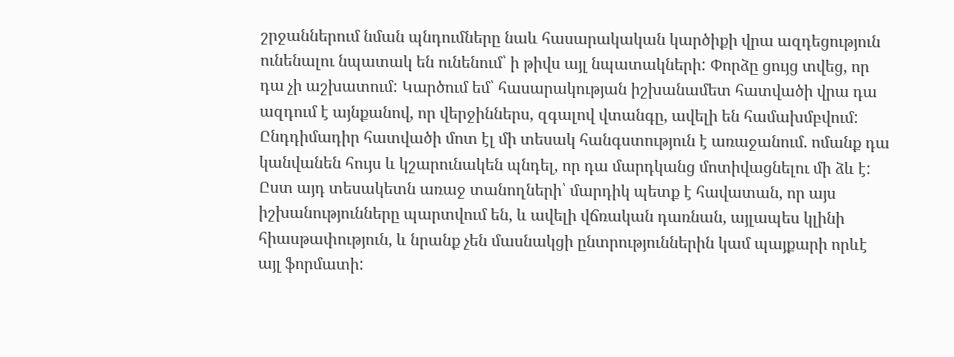շրջաններում նման պնդումները նաև հասարակական կարծիքի վրա ազդեցություն ունենալու նպատակ են ունենում՝ ի թիվս այլ նպատակների: Փորձը ցույց տվեց, որ դա չի աշխատում: Կարծում եմ՝ հասարակության իշխանամետ հատվածի վրա դա ազդում է այնքանով, որ վերջիններս, զգալով վտանգը, ավելի են համախմբվում: Ընդդիմադիր հատվածի մոտ էլ մի տեսակ հանգստություն է առաջանում. ոմանք դա կանվանեն հույս և կշարունակեն պնդել, որ դա մարդկանց մոտիվացնելու մի ձև է: Ըստ այդ տեսակետն առաջ տանողների՝ մարդիկ պետք է հավատան, որ այս իշխանությունները պարտվում են, և ավելի վճռական դառնան, այլապես կլինի հիասթափություն, և նրանք չեն մասնակցի ընտրություններին կամ պայքարի որևէ այլ ֆորմատի: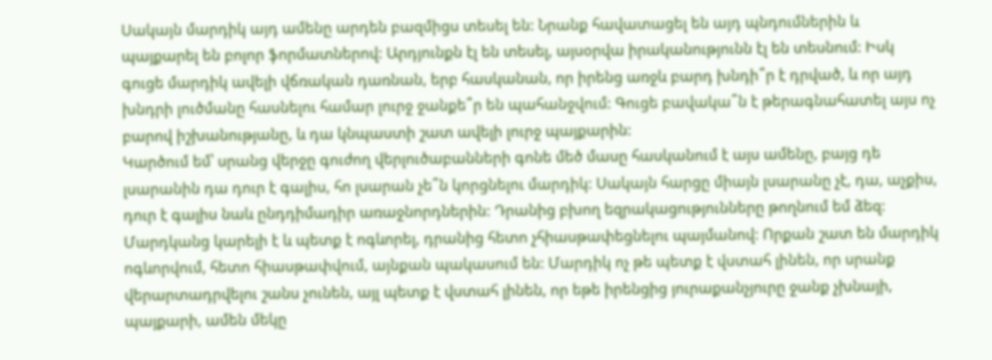Սակայն մարդիկ այդ ամենը արդեն բազմիցս տեսել են: Նրանք հավատացել են այդ պնդումներին և պայքարել են բոլոր ֆորմատներով: Արդյունքն էլ են տեսել, այսօրվա իրականությունն էլ են տեսնում: Իսկ գուցե մարդիկ ավելի վճռական դառնան, երբ հասկանան, որ իրենց առջև բարդ խնդի՞ր է դրված, և որ այդ խնդրի լուծմանը հասնելու համար լուրջ ջանքե՞ր են պահանջվում: Գուցե բավակա՞ն է թերագնահատել այս ոչ բարով իշխանությանը, և դա կնպաստի շատ ավելի լուրջ պայքարին:
Կարծում եմ՝ սրանց վերջը գուժող վերլուծաբանների գոնե մեծ մասը հասկանում է այս ամենը, բայց դե լսարանին դա դուր է գալիս, հո լսարան չե՞ն կորցնելու մարդիկ: Սակայն հարցը միայն լսարանը չէ, դա, աչքիս, դուր է գալիս նաև ընդդիմադիր առաջնորդներին: Դրանից բխող եզրակացությունները թողնում եմ ձեզ: Մարդկանց կարելի է և պետք է ոգևորել, դրանից հետո չհիասթափեցնելու պայմանով: Որքան շատ են մարդիկ ոգևորվում, հետո հիասթափվում, այնքան պակասում են: Մարդիկ ոչ թե պետք է վստահ լինեն, որ սրանք վերարտադրվելու շանս չունեն, այլ պետք է վստահ լինեն, որ եթե իրենցից յուրաքանչյուրը ջանք չխնայի, պայքարի, ամեն մեկը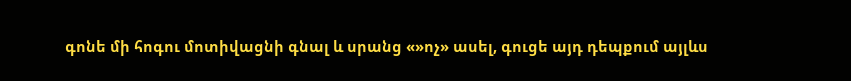գոնե մի հոգու մոտիվացնի գնալ և սրանց «»ոչ» ասել, գուցե այդ դեպքում այլևս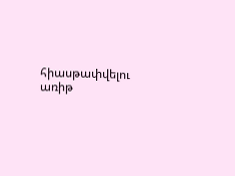հիասթափվելու առիթ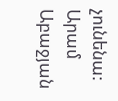չունենա:
Արամ Աբաջյան